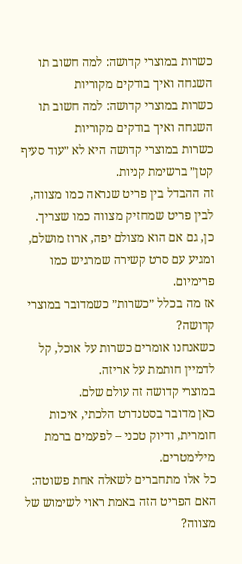כשרות במוצרי קדושה: למה חשוב תו השגחה ואיך בודקים מקוריות
כשרות במוצרי קדושה: למה חשוב תו השגחה ואיך בודקים מקוריות
כשרות במוצרי קדושה היא לא ״עוד סעיף קטן״ ברשימת קניות.
זה ההבדל בין פריט שנראה כמו מצווה, לבין פריט שמחזיק מצווה כמו שצריך.
כן, גם אם הוא מצולם יפה, ארוז מושלם, ומגיע עם סרט קשירה שמרגיש כמו פרימיום.
אז מה בכלל ״כשרות״ כשמדובר במוצרי קדושה?
כשאנחנו אומרים כשרות על אוכל, קל לדמיין חותמת על אריזה.
במוצרי קדושה זה עולם שלם.
כאן מדובר בסטנדרט הלכתי, איכות חומרית, ודיוק טכני – לפעמים ברמת מילימטרים.
כל אלו מתחברים לשאלה אחת פשוטה: האם הפריט הזה באמת ראוי לשימוש של מצווה?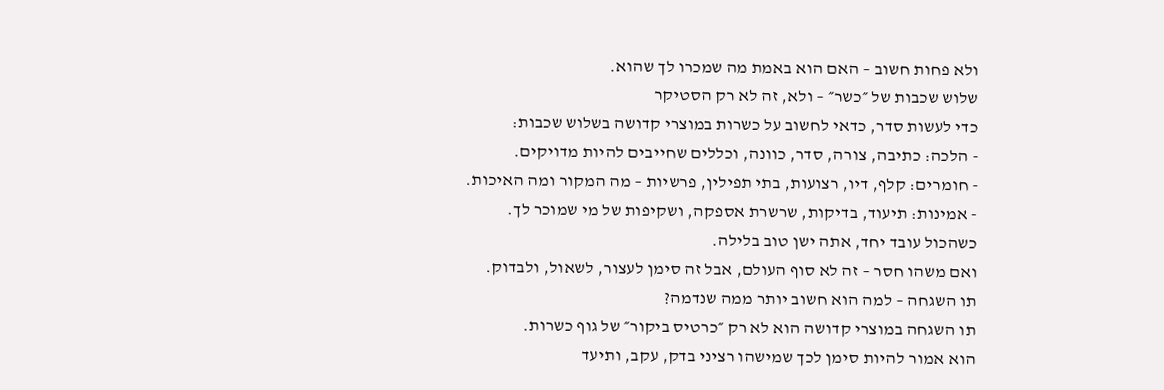ולא פחות חשוב – האם הוא באמת מה שמכרו לך שהוא.
שלוש שכבות של ״כשר״ – ולא, זה לא רק הסטיקר
כדי לעשות סדר, כדאי לחשוב על כשרות במוצרי קדושה בשלוש שכבות:
- הלכה: כתיבה, צורה, סדר, כוונה, וכללים שחייבים להיות מדויקים.
- חומרים: קלף, דיו, רצועות, בתי תפילין, פרשיות – מה המקור ומה האיכות.
- אמינות: תיעוד, בדיקות, שרשרת אספקה, ושקיפות של מי שמוכר לך.
כשהכול עובד יחד, אתה ישן טוב בלילה.
ואם משהו חסר – זה לא סוף העולם, אבל זה סימן לעצור, לשאול, ולבדוק.
תו השגחה – למה הוא חשוב יותר ממה שנדמה?
תו השגחה במוצרי קדושה הוא לא רק ״כרטיס ביקור״ של גוף כשרות.
הוא אמור להיות סימן לכך שמישהו רציני בדק, עקב, ותיעד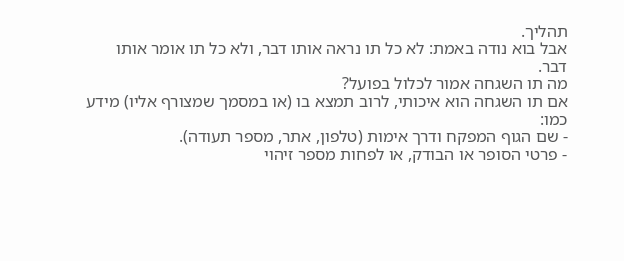תהליך.
אבל בוא נודה באמת: לא כל תו נראה אותו דבר, ולא כל תו אומר אותו דבר.
מה תו השגחה אמור לכלול בפועל?
אם תו השגחה הוא איכותי, לרוב תמצא בו (או במסמך שמצורף אליו) מידע כמו:
- שם הגוף המפקח ודרך אימות (טלפון, אתר, מספר תעודה).
- פרטי הסופר או הבודק, או לפחות מספר זיהוי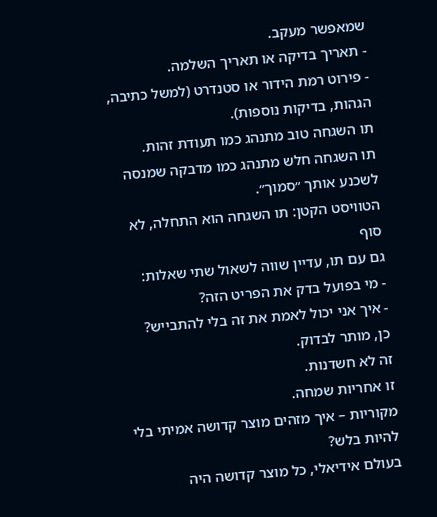שמאפשר מעקב.
- תאריך בדיקה או תאריך השלמה.
- פירוט רמת הידור או סטנדרט (למשל כתיבה, הגהות, בדיקות נוספות).
תו השגחה טוב מתנהג כמו תעודת זהות.
תו השגחה חלש מתנהג כמו מדבקה שמנסה לשכנע אותך ״סמוך״.
הטוויסט הקטן: תו השגחה הוא התחלה, לא סוף
גם עם תו, עדיין שווה לשאול שתי שאלות:
- מי בפועל בדק את הפריט הזה?
- איך אני יכול לאמת את זה בלי להתבייש?
כן, מותר לבדוק.
זה לא חשדנות.
זו אחריות שמחה.
מקוריות – איך מזהים מוצר קדושה אמיתי בלי להיות בלש?
בעולם אידיאלי, כל מוצר קדושה היה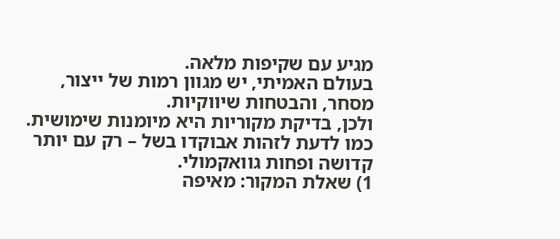מגיע עם שקיפות מלאה.
בעולם האמיתי, יש מגוון רמות של ייצור, מסחר, והבטחות שיווקיות.
ולכן, בדיקת מקוריות היא מיומנות שימושית.
כמו לדעת לזהות אבוקדו בשל – רק עם יותר קדושה ופחות גוואקמולי.
1) שאלת המקור: מאיפה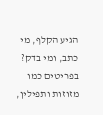הגיע הקלף, מי כתב, ומי בדק?
בפריטים כמו מזוזות ותפילין,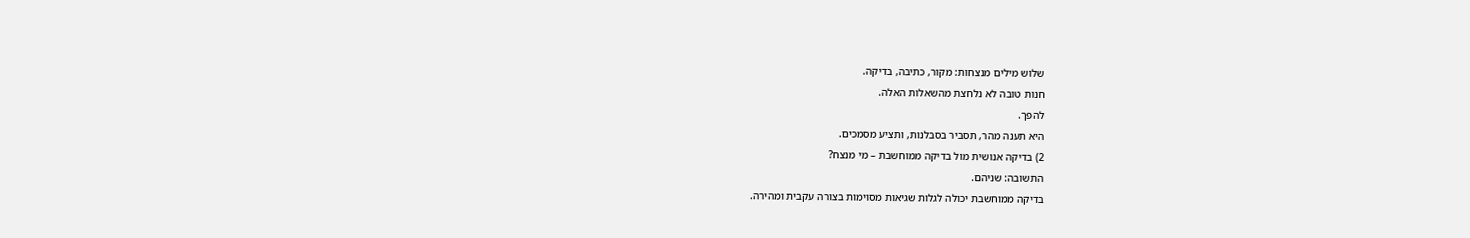שלוש מילים מנצחות: מקור, כתיבה, בדיקה.
חנות טובה לא נלחצת מהשאלות האלה.
להפך.
היא תענה מהר, תסביר בסבלנות, ותציע מסמכים.
2) בדיקה אנושית מול בדיקה ממוחשבת – מי מנצח?
התשובה: שניהם.
בדיקה ממוחשבת יכולה לגלות שגיאות מסוימות בצורה עקבית ומהירה.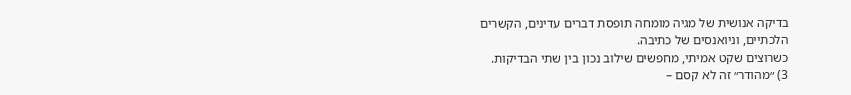בדיקה אנושית של מגיה מומחה תופסת דברים עדינים, הקשרים הלכתיים, וניואנסים של כתיבה.
כשרוצים שקט אמיתי, מחפשים שילוב נכון בין שתי הבדיקות.
3) ״מהודר״ זה לא קסם –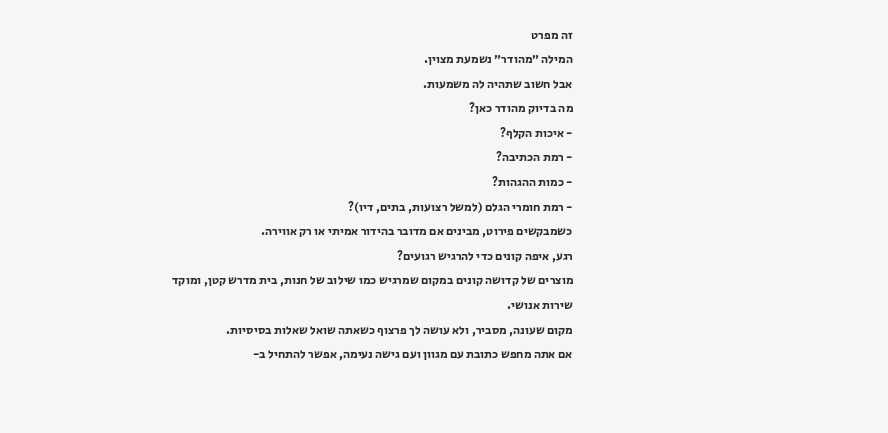זה מפרט
המילה ״מהודר״ נשמעת מצוין.
אבל חשוב שתהיה לה משמעות.
מה בדיוק מהודר כאן?
- איכות הקלף?
- רמת הכתיבה?
- כמות ההגהות?
- רמת חומרי הגלם (למשל רצועות, בתים, דיו)?
כשמבקשים פירוט, מבינים אם מדובר בהידור אמיתי או רק אווירה.
רגע, איפה קונים כדי להרגיש רגועים?
מוצרים של קדושה קונים במקום שמרגיש כמו שילוב של חנות, בית מדרש קטן, ומוקד שירות אנושי.
מקום שעונה, מסביר, ולא עושה לך פרצוף כשאתה שואל שאלות בסיסיות.
אם אתה מחפש כתובת עם מגוון ועם גישה נעימה, אפשר להתחיל ב-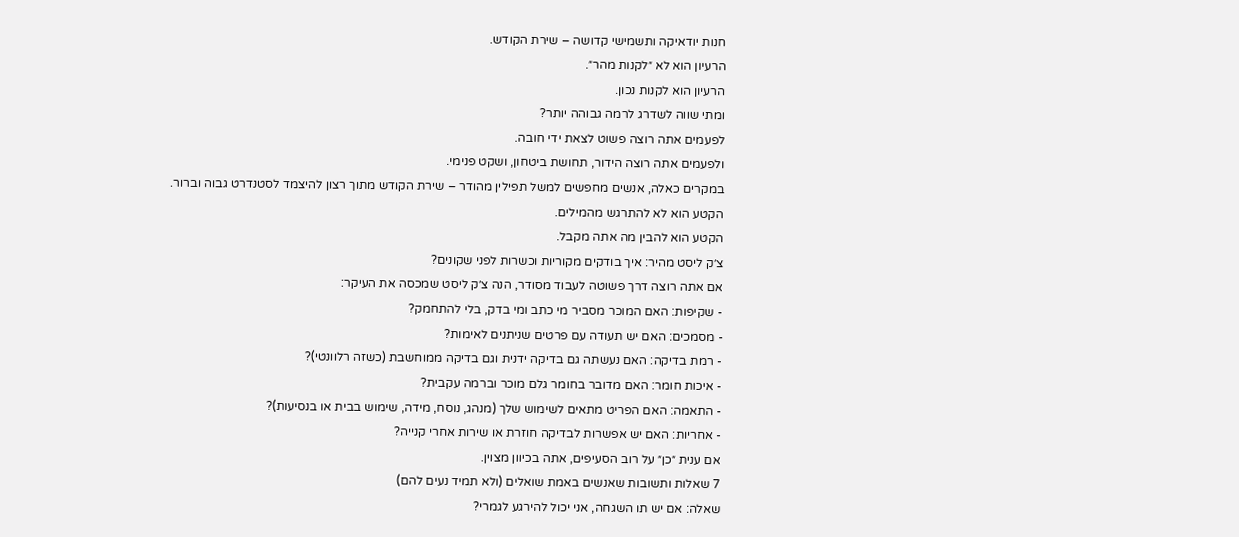חנות יודאיקה ותשמישי קדושה – שירת הקודש.
הרעיון הוא לא ״לקנות מהר״.
הרעיון הוא לקנות נכון.
ומתי שווה לשדרג לרמה גבוהה יותר?
לפעמים אתה רוצה פשוט לצאת ידי חובה.
ולפעמים אתה רוצה הידור, תחושת ביטחון, ושקט פנימי.
במקרים כאלה, אנשים מחפשים למשל תפילין מהודר – שירת הקודש מתוך רצון להיצמד לסטנדרט גבוה וברור.
הקטע הוא לא להתרגש מהמילים.
הקטע הוא להבין מה אתה מקבל.
צ׳ק ליסט מהיר: איך בודקים מקוריות וכשרות לפני שקונים?
אם אתה רוצה דרך פשוטה לעבוד מסודר, הנה צ׳ק ליסט שמכסה את העיקר:
- שקיפות: האם המוכר מסביר מי כתב ומי בדק, בלי להתחמק?
- מסמכים: האם יש תעודה עם פרטים שניתנים לאימות?
- רמת בדיקה: האם נעשתה גם בדיקה ידנית וגם בדיקה ממוחשבת (כשזה רלוונטי)?
- איכות חומר: האם מדובר בחומר גלם מוכר וברמה עקבית?
- התאמה: האם הפריט מתאים לשימוש שלך (מנהג, נוסח, מידה, שימוש בבית או בנסיעות)?
- אחריות: האם יש אפשרות לבדיקה חוזרת או שירות אחרי קנייה?
אם ענית ״כן״ על רוב הסעיפים, אתה בכיוון מצוין.
7 שאלות ותשובות שאנשים באמת שואלים (ולא תמיד נעים להם)
שאלה: אם יש תו השגחה, אני יכול להירגע לגמרי?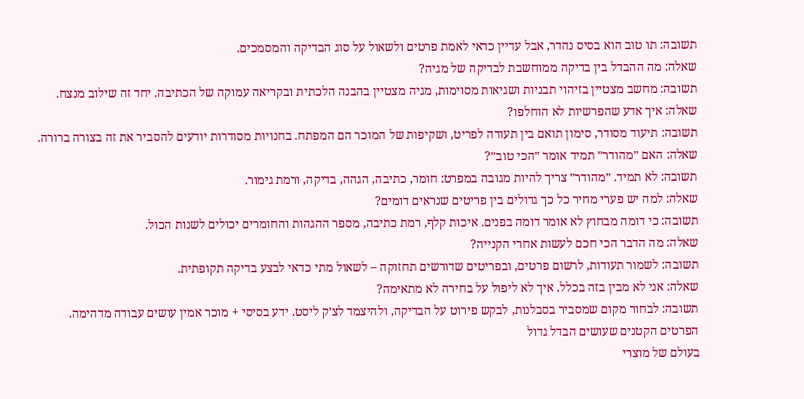תשובה: תו טוב הוא בסיס נהדר, אבל עדיין כדאי לאמת פרטים ולשאול על סוג הבדיקה והמסמכים.
שאלה: מה ההבדל בין בדיקה ממוחשבת לבדיקה של מגיה?
תשובה: מחשב מצטיין בזיהוי תבניות ושגיאות מסוימות, מגיה מצטיין בהבנה הלכתית ובקריאה עמוקה של הכתיבה. יחד זה שילוב מנצח.
שאלה: איך אדע שהפרשיות לא הוחלפו?
תשובה: תיעוד מסודר, סימון תואם בין תעודה לפריט, ושקיפות של המוכר הם המפתח. בחנויות מסודרות יודעים להסביר את זה בצורה ברורה.
שאלה: האם ״מהודר״ תמיד אומר ״הכי טוב״?
תשובה: לא תמיד. ״מהודר״ צריך להיות מגובה במפרט: חומר, כתיבה, הגהה, בדיקה, ורמת גימור.
שאלה: למה יש פערי מחיר כל כך גדולים בין פריטים שנראים דומים?
תשובה: כי דומה מבחוץ לא אומר דומה בפנים. איכות קלף, רמת כתיבה, מספר ההגהות והחומרים יכולים לשנות הכול.
שאלה: מה הדבר הכי חכם לעשות אחרי הקנייה?
תשובה: לשמור תעודות, לרשום פרטים, ובפריטים שדורשים תחזוקה – לשאול מתי כדאי לבצע בדיקה תקופתית.
שאלה: אני לא מבין בזה בכלל. איך לא ליפול על בחירה לא מתאימה?
תשובה: לבחור מקום שמסביר בסבלנות, לבקש פירוט על הבדיקה, ולהיצמד לצ׳ק ליסט. ידע בסיסי + מוכר אמין עושים עבודה מדהימה.
הפרטים הקטנים שעושים הבדל גדול
בעולם של מוצרי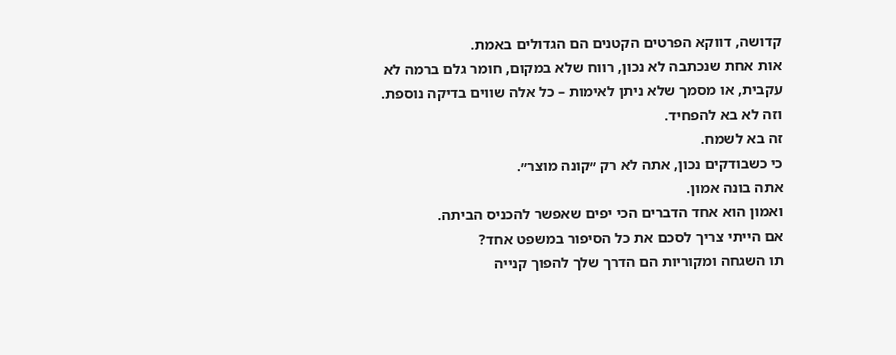קדושה, דווקא הפרטים הקטנים הם הגדולים באמת.
אות אחת שנכתבה לא נכון, רווח שלא במקום, חומר גלם ברמה לא עקבית, או מסמך שלא ניתן לאימות – כל אלה שווים בדיקה נוספת.
וזה לא בא להפחיד.
זה בא לשמח.
כי כשבודקים נכון, אתה לא רק ״קונה מוצר״.
אתה בונה אמון.
ואמון הוא אחד הדברים הכי יפים שאפשר להכניס הביתה.
אם הייתי צריך לסכם את כל הסיפור במשפט אחד?
תו השגחה ומקוריות הם הדרך שלך להפוך קנייה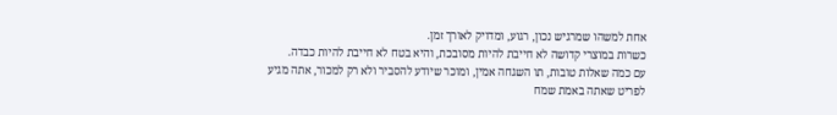אחת למשהו שמרגיש נכון, רגוע, ומדויק לאורך זמן.
כשרות במוצרי קדושה לא חייבת להיות מסובכת, והיא בטח לא חייבת להיות כבדה.
עם כמה שאלות טובות, תו השגחה אמין, ומוכר שיודע להסביר ולא רק למכור, אתה מגיע לפריט שאתה באמת שמח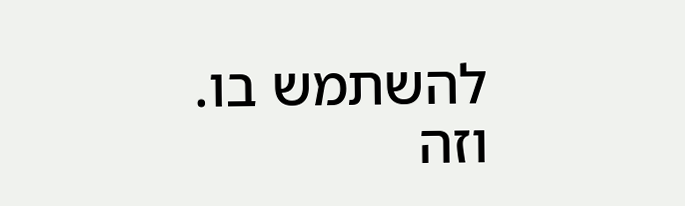להשתמש בו.
וזה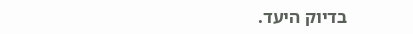בדיוק היעד.